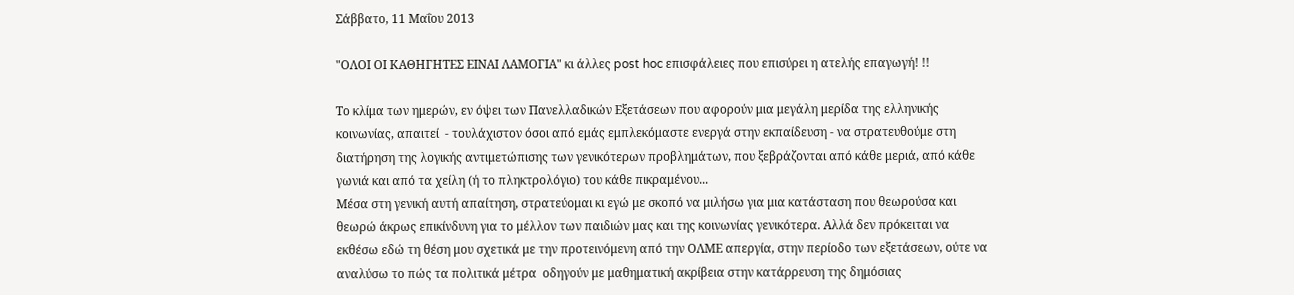Σάββατο, 11 Μαΐου 2013

"ΟΛΟΙ ΟΙ ΚΑΘΗΓΗΤΕΣ ΕΙΝΑΙ ΛΑΜΟΓΙΑ" κι άλλες post hoc επισφάλειες που επισύρει η ατελής επαγωγή! !!

Το κλίμα των ημερών, εν όψει των Πανελλαδικών Εξετάσεων που αφορούν μια μεγάλη μερίδα της ελληνικής κοινωνίας, απαιτεί  - τουλάχιστον όσοι από εμάς εμπλεκόμαστε ενεργά στην εκπαίδευση - να στρατευθούμε στη διατήρηση της λογικής αντιμετώπισης των γενικότερων προβλημάτων, που ξεβράζονται από κάθε μεριά, από κάθε γωνιά και από τα χείλη (ή το πληκτρολόγιο) του κάθε πικραμένου...
Μέσα στη γενική αυτή απαίτηση, στρατεύομαι κι εγώ με σκοπό να μιλήσω για μια κατάσταση που θεωρούσα και θεωρώ άκρως επικίνδυνη για το μέλλον των παιδιών μας και της κοινωνίας γενικότερα. Αλλά δεν πρόκειται να εκθέσω εδώ τη θέση μου σχετικά με την προτεινόμενη από την ΟΛΜΕ απεργία, στην περίοδο των εξετάσεων, ούτε να αναλύσω το πώς τα πολιτικά μέτρα  οδηγούν με μαθηματική ακρίβεια στην κατάρρευση της δημόσιας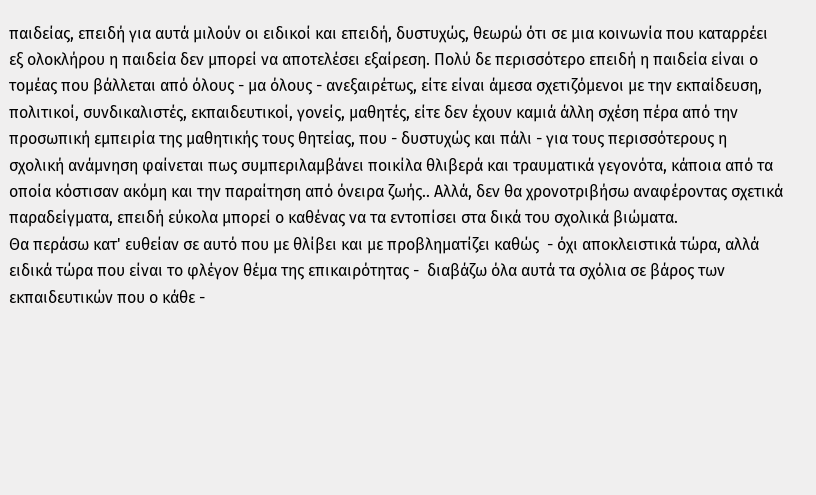παιδείας, επειδή για αυτά μιλούν οι ειδικοί και επειδή, δυστυχώς, θεωρώ ότι σε μια κοινωνία που καταρρέει εξ ολοκλήρου η παιδεία δεν μπορεί να αποτελέσει εξαίρεση. Πολύ δε περισσότερο επειδή η παιδεία είναι ο τομέας που βάλλεται από όλους - μα όλους - ανεξαιρέτως, είτε είναι άμεσα σχετιζόμενοι με την εκπαίδευση, πολιτικοί, συνδικαλιστές, εκπαιδευτικοί, γονείς, μαθητές, είτε δεν έχουν καμιά άλλη σχέση πέρα από την προσωπική εμπειρία της μαθητικής τους θητείας, που - δυστυχώς και πάλι - για τους περισσότερους η σχολική ανάμνηση φαίνεται πως συμπεριλαμβάνει ποικίλα θλιβερά και τραυματικά γεγονότα, κάποια από τα οποία κόστισαν ακόμη και την παραίτηση από όνειρα ζωής.. Αλλά, δεν θα χρονοτριβήσω αναφέροντας σχετικά παραδείγματα, επειδή εύκολα μπορεί ο καθένας να τα εντοπίσει στα δικά του σχολικά βιώματα.
Θα περάσω κατ' ευθείαν σε αυτό που με θλίβει και με προβληματίζει καθώς  - όχι αποκλειστικά τώρα, αλλά ειδικά τώρα που είναι το φλέγον θέμα της επικαιρότητας -  διαβάζω όλα αυτά τα σχόλια σε βάρος των εκπαιδευτικών που ο κάθε -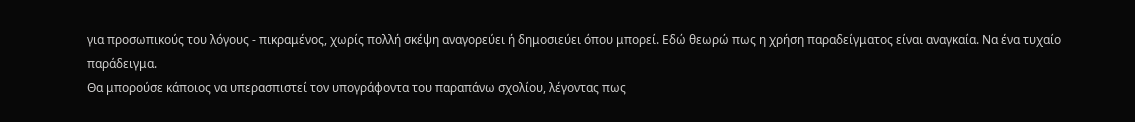για προσωπικούς του λόγους - πικραμένος, χωρίς πολλή σκέψη αναγορεύει ή δημοσιεύει όπου μπορεί. Εδώ θεωρώ πως η χρήση παραδείγματος είναι αναγκαία. Να ένα τυχαίο παράδειγμα.
Θα μπορούσε κάποιος να υπερασπιστεί τον υπογράφοντα του παραπάνω σχολίου, λέγοντας πως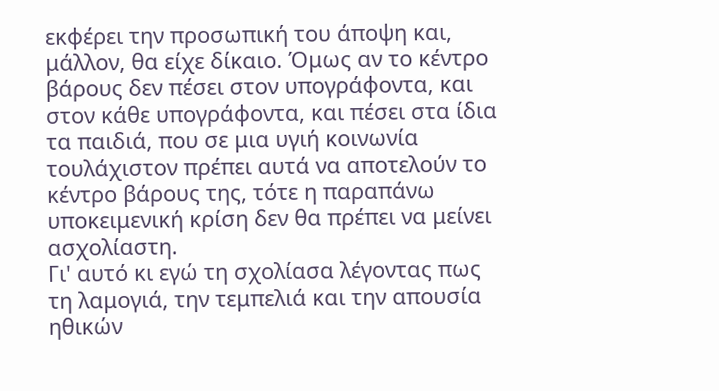εκφέρει την προσωπική του άποψη και, μάλλον, θα είχε δίκαιο. Όμως αν το κέντρο βάρους δεν πέσει στον υπογράφοντα, και στον κάθε υπογράφοντα, και πέσει στα ίδια τα παιδιά, που σε μια υγιή κοινωνία τουλάχιστον πρέπει αυτά να αποτελούν το κέντρο βάρους της, τότε η παραπάνω υποκειμενική κρίση δεν θα πρέπει να μείνει ασχολίαστη.
Γι' αυτό κι εγώ τη σχολίασα λέγοντας πως τη λαμογιά, την τεμπελιά και την απουσία ηθικών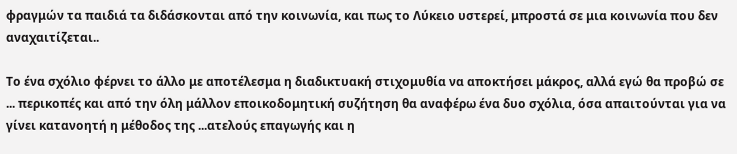φραγμών τα παιδιά τα διδάσκονται από την κοινωνία, και πως το Λύκειο υστερεί, μπροστά σε μια κοινωνία που δεν αναχαιτίζεται..

Το ένα σχόλιο φέρνει το άλλο με αποτέλεσμα η διαδικτυακή στιχομυθία να αποκτήσει μάκρος, αλλά εγώ θα προβώ σε ... περικοπές και από την όλη μάλλον εποικοδομητική συζήτηση θα αναφέρω ένα δυο σχόλια, όσα απαιτούνται για να γίνει κατανοητή η μέθοδος της ...ατελούς επαγωγής και η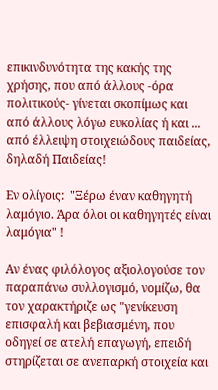επικινδυνότητα της κακής της χρήσης, που από άλλους -όρα πολιτικούς- γίνεται σκοπίμως και από άλλους λόγω ευκολίας ή και ... από έλλειψη στοιχειώδους παιδείας, δηλαδή Παιδείας!

Εν ολίγοις:  "Ξέρω έναν καθηγητή λαμόγιο. Άρα όλοι οι καθηγητές είναι λαμόγια" !

Αν ένας φιλόλογος αξιολογούσε τον παραπάνω συλλογισμό, νομίζω, θα τον χαρακτήριζε ως "γενίκευση επισφαλή και βεβιασμένη, που οδηγεί σε ατελή επαγωγή, επειδή στηρίζεται σε ανεπαρκή στοιχεία και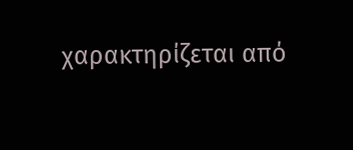χαρακτηρίζεται από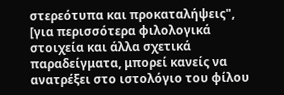στερεότυπα και προκαταλήψεις", [για περισσότερα φιλολογικά στοιχεία και άλλα σχετικά παραδείγματα, μπορεί κανείς να ανατρέξει στο ιστολόγιο του φίλου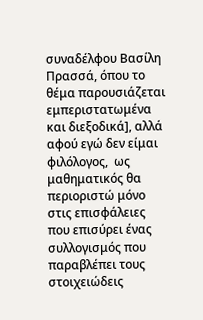συναδέλφου Βασίλη Πρασσά, όπου το θέμα παρουσιάζεται εμπεριστατωμένα και διεξοδικά], αλλά αφού εγώ δεν είμαι φιλόλογος,  ως μαθηματικός θα περιοριστώ μόνο στις επισφάλειες που επισύρει ένας συλλογισμός που παραβλέπει τους στοιχειώδεις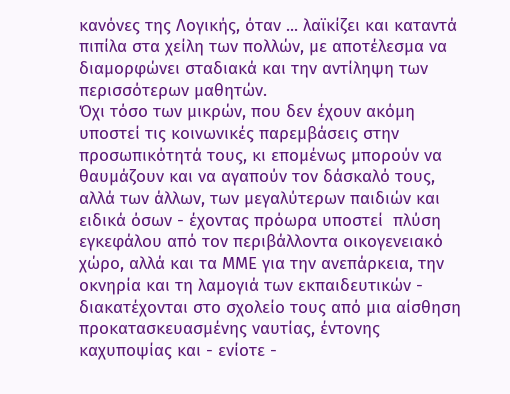κανόνες της Λογικής, όταν ... λαϊκίζει και καταντά πιπίλα στα χείλη των πολλών, με αποτέλεσμα να διαμορφώνει σταδιακά και την αντίληψη των περισσότερων μαθητών.
Όχι τόσο των μικρών, που δεν έχουν ακόμη υποστεί τις κοινωνικές παρεμβάσεις στην προσωπικότητά τους, κι επομένως μπορούν να θαυμάζουν και να αγαπούν τον δάσκαλό τους, αλλά των άλλων, των μεγαλύτερων παιδιών και ειδικά όσων - έχοντας πρόωρα υποστεί  πλύση εγκεφάλου από τον περιβάλλοντα οικογενειακό χώρο, αλλά και τα ΜΜΕ για την ανεπάρκεια, την οκνηρία και τη λαμογιά των εκπαιδευτικών - διακατέχονται στο σχολείο τους από μια αίσθηση προκατασκευασμένης ναυτίας, έντονης καχυποψίας και - ενίοτε -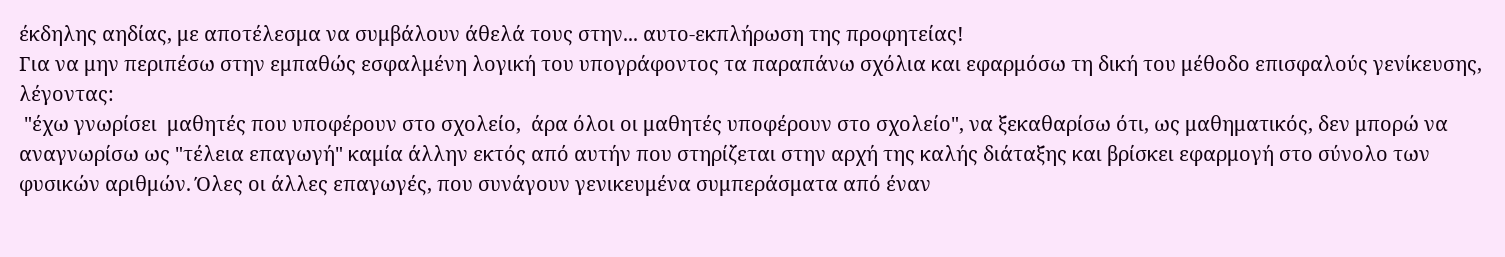έκδηλης αηδίας, με αποτέλεσμα να συμβάλουν άθελά τους στην... αυτο-εκπλήρωση της προφητείας!
Για να μην περιπέσω στην εμπαθώς εσφαλμένη λογική του υπογράφοντος τα παραπάνω σχόλια και εφαρμόσω τη δική του μέθοδο επισφαλούς γενίκευσης, λέγοντας:
 "έχω γνωρίσει  μαθητές που υποφέρουν στο σχολείο,  άρα όλοι οι μαθητές υποφέρουν στο σχολείο", να ξεκαθαρίσω ότι, ως μαθηματικός, δεν μπορώ να αναγνωρίσω ως "τέλεια επαγωγή" καμία άλλην εκτός από αυτήν που στηρίζεται στην αρχή της καλής διάταξης και βρίσκει εφαρμογή στο σύνολο των φυσικών αριθμών. Όλες οι άλλες επαγωγές, που συνάγουν γενικευμένα συμπεράσματα από έναν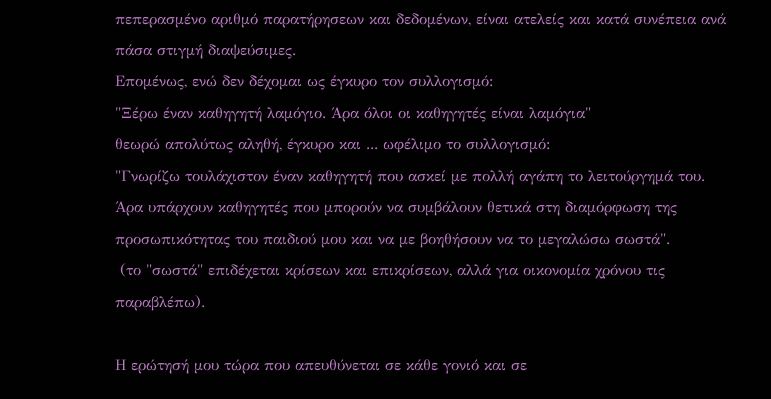πεπερασμένο αριθμό παρατήρησεων και δεδομένων, είναι ατελείς και κατά συνέπεια ανά πάσα στιγμή διαψεύσιμες.
Επομένως, ενώ δεν δέχομαι ως έγκυρο τον συλλογισμό:
"Ξέρω έναν καθηγητή λαμόγιο. Άρα όλοι οι καθηγητές είναι λαμόγια"
θεωρώ απολύτως αληθή, έγκυρο και ... ωφέλιμο το συλλογισμό:
"Γνωρίζω τουλάχιστον έναν καθηγητή που ασκεί με πολλή αγάπη το λειτούργημά του.
Άρα υπάρχουν καθηγητές που μπορούν να συμβάλουν θετικά στη διαμόρφωση της προσωπικότητας του παιδιού μου και να με βοηθήσουν να το μεγαλώσω σωστά".
 (το "σωστά" επιδέχεται κρίσεων και επικρίσεων, αλλά για οικονομία χρόνου τις παραβλέπω).

Η ερώτησή μου τώρα που απευθύνεται σε κάθε γονιό και σε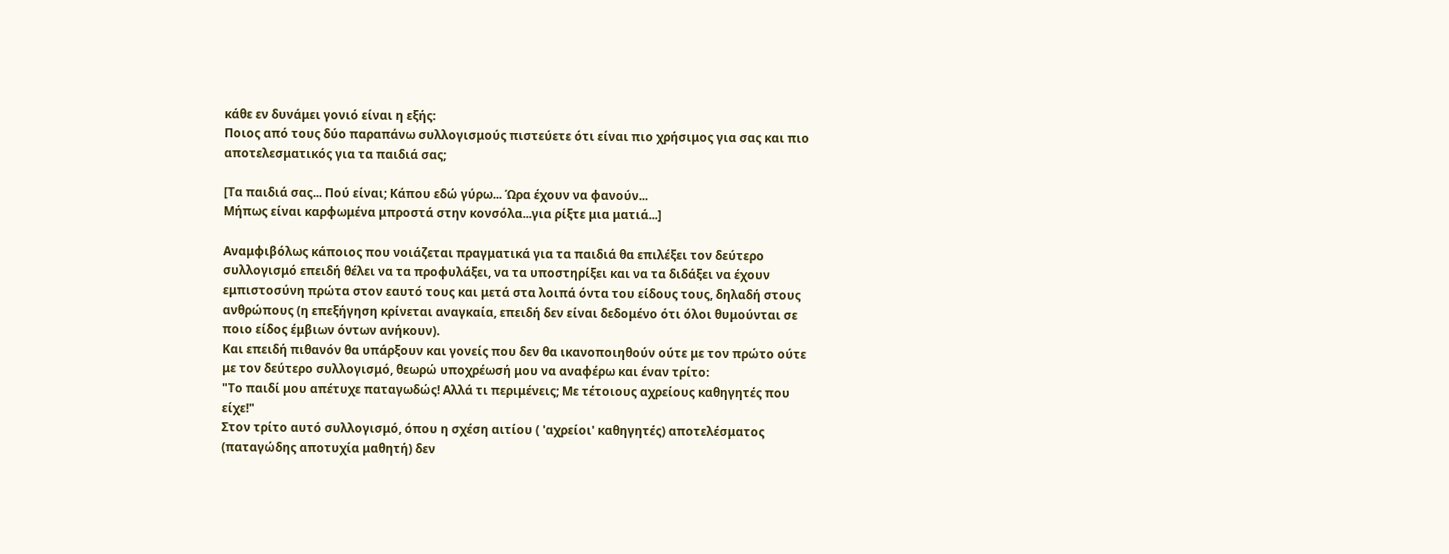κάθε εν δυνάμει γονιό είναι η εξής:
Ποιος από τους δύο παραπάνω συλλογισμούς πιστεύετε ότι είναι πιο χρήσιμος για σας και πιο αποτελεσματικός για τα παιδιά σας;

[Τα παιδιά σας... Πού είναι; Κάπου εδώ γύρω... Ώρα έχουν να φανούν...
Μήπως είναι καρφωμένα μπροστά στην κονσόλα...για ρίξτε μια ματιά...]

Αναμφιβόλως κάποιος που νοιάζεται πραγματικά για τα παιδιά θα επιλέξει τον δεύτερο συλλογισμό επειδή θέλει να τα προφυλάξει, να τα υποστηρίξει και να τα διδάξει να έχουν εμπιστοσύνη πρώτα στον εαυτό τους και μετά στα λοιπά όντα του είδους τους, δηλαδή στους ανθρώπους (η επεξήγηση κρίνεται αναγκαία, επειδή δεν είναι δεδομένο ότι όλοι θυμούνται σε ποιο είδος έμβιων όντων ανήκουν).
Και επειδή πιθανόν θα υπάρξουν και γονείς που δεν θα ικανοποιηθούν ούτε με τον πρώτο ούτε με τον δεύτερο συλλογισμό, θεωρώ υποχρέωσή μου να αναφέρω και έναν τρίτο:
"Το παιδί μου απέτυχε παταγωδώς! Αλλά τι περιμένεις; Με τέτοιους αχρείους καθηγητές που είχε!"
Στον τρίτο αυτό συλλογισμό, όπου η σχέση αιτίου ( 'αχρείοι' καθηγητές) αποτελέσματος (παταγώδης αποτυχία μαθητή) δεν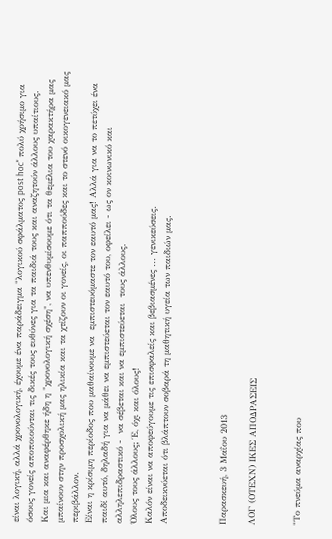είναι λογική, αλλά χρονολογική, έχουμε ένα παράδειγμα "λογικού σφάλματος post hoc" πολύ χρήσιμο για όσους γονείς αποποιούνται τις δικές τους ευθύνες για τα παιδιά τους και αναζητούν άλλους υπαίτιους.
Και μια και αναφέρθηκε ήδη η "χρονολογική σχέση", να υπενθυμίσουμε ότι τα θεμέλια του χαρακτήρα μας μπαίνουν στην προσχολική μας ηλικία και τα χτίζουν οι γονείς, οι παππούδες και το στενό οικογενειακό μας περιβάλλον.
Είναι η κρίσιμη περίοδος που μαθαίνουμε να  εμπιστευόμαστε τον εαυτό μας! Αλλά για να το πετύχει ένα παιδί αυτό, δηλαδή για να μάθει να εμπιστεύεται τον εαυτό του, οφείλει - ως ον κοινωνικό και αλληλεπιδραστικό -  να σέβεται και να εμπιστεύεται  τους άλλους.
Όλους τους άλλους; Έ, όχι και όλους!
Καλόν είναι να αποφεύγουμε τις επισφαλείς και βεβιασμένες ... γενικεύσεις.
Αποδεικνύεται ότι βλάπτουν σοβαρά τη μαθητική υγεία των παιδιών μας.



Παρασκευή, 3 Μαΐου 2013

ΛΟΓ (ΟΤΕΧΝ) ΙΚEΣ ΑΠΟΔΡΑΣΕΙΣ


"Το πνεύμα αναρχίας που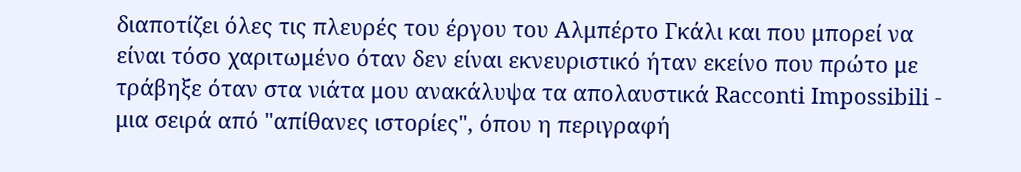διαποτίζει όλες τις πλευρές του έργου του Αλμπέρτο Γκάλι και που μπορεί να είναι τόσο χαριτωμένο όταν δεν είναι εκνευριστικό ήταν εκείνο που πρώτο με τράβηξε όταν στα νιάτα μου ανακάλυψα τα απολαυστικά Racconti Impossibili - μια σειρά από "απίθανες ιστορίες", όπου η περιγραφή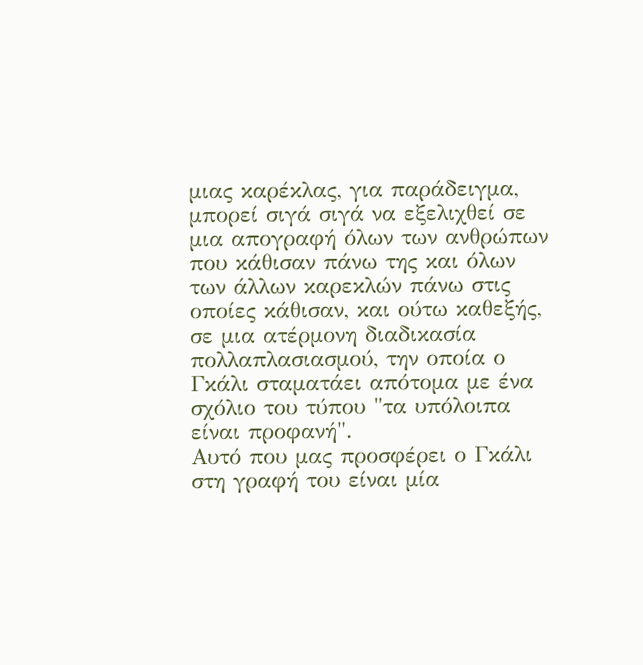μιας καρέκλας, για παράδειγμα, μπορεί σιγά σιγά να εξελιχθεί σε μια απογραφή όλων των ανθρώπων που κάθισαν πάνω της και όλων των άλλων καρεκλών πάνω στις οποίες κάθισαν, και ούτω καθεξής, σε μια ατέρμονη διαδικασία πολλαπλασιασμού, την οποία ο Γκάλι σταματάει απότομα με ένα σχόλιο του τύπου "τα υπόλοιπα είναι προφανή".
Αυτό που μας προσφέρει ο Γκάλι στη γραφή του είναι μία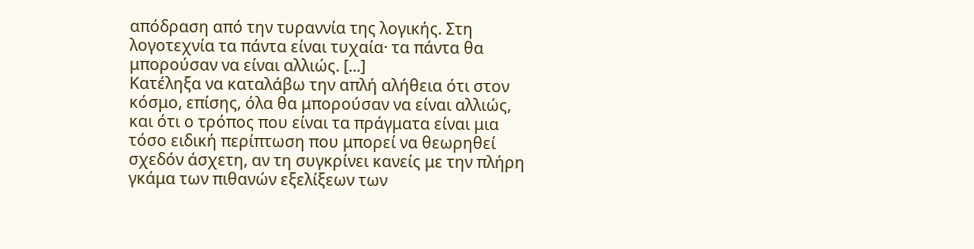απόδραση από την τυραννία της λογικής. Στη λογοτεχνία τα πάντα είναι τυχαία· τα πάντα θα μπορούσαν να είναι αλλιώς. [...]
Κατέληξα να καταλάβω την απλή αλήθεια ότι στον κόσμο, επίσης, όλα θα μπορούσαν να είναι αλλιώς, και ότι ο τρόπος που είναι τα πράγματα είναι μια τόσο ειδική περίπτωση που μπορεί να θεωρηθεί σχεδόν άσχετη, αν τη συγκρίνει κανείς με την πλήρη γκάμα των πιθανών εξελίξεων των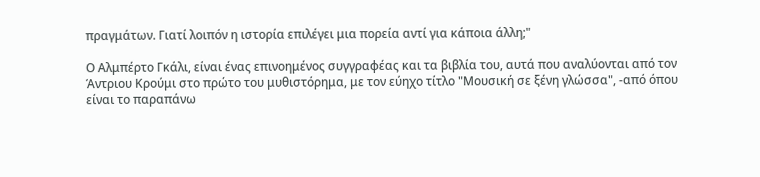πραγμάτων. Γιατί λοιπόν η ιστορία επιλέγει μια πορεία αντί για κάποια άλλη;"

Ο Αλμπέρτο Γκάλι, είναι ένας επινοημένος συγγραφέας και τα βιβλία του, αυτά που αναλύονται από τον Άντριου Κρούμι στο πρώτο του μυθιστόρημα, με τον εύηχο τίτλο "Μουσική σε ξένη γλώσσα", -από όπου είναι το παραπάνω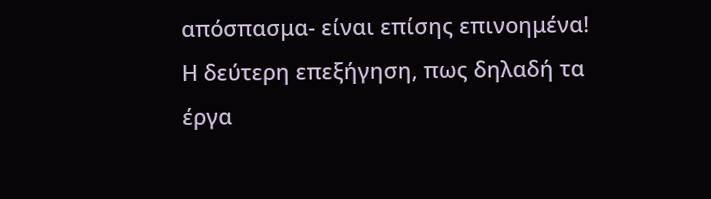απόσπασμα- είναι επίσης επινοημένα! Η δεύτερη επεξήγηση, πως δηλαδή τα έργα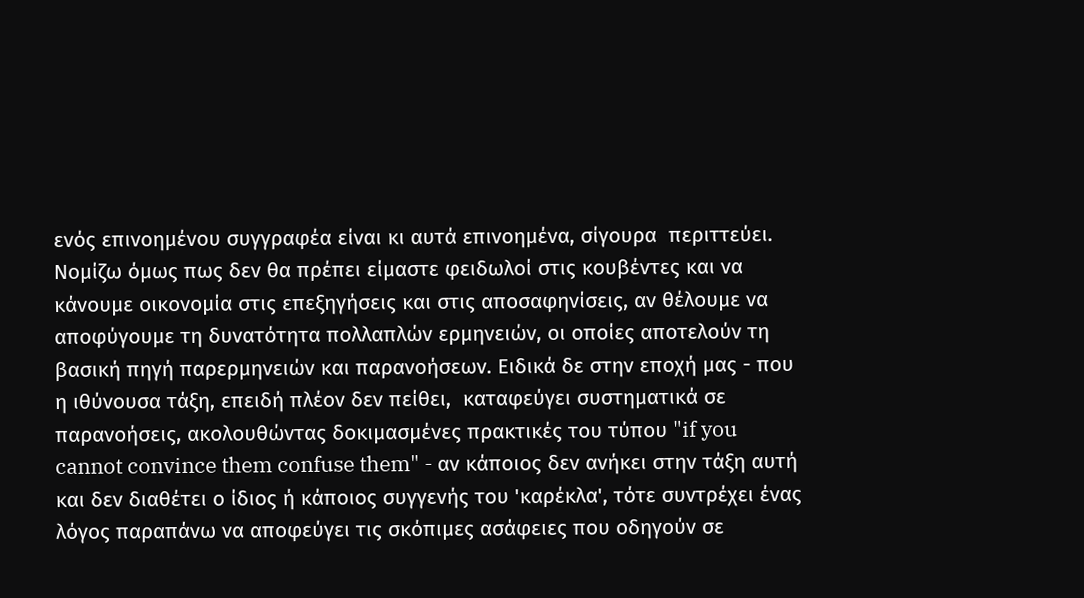ενός επινοημένου συγγραφέα είναι κι αυτά επινοημένα, σίγουρα  περιττεύει. Νομίζω όμως πως δεν θα πρέπει είμαστε φειδωλοί στις κουβέντες και να κάνουμε οικονομία στις επεξηγήσεις και στις αποσαφηνίσεις, αν θέλουμε να αποφύγουμε τη δυνατότητα πολλαπλών ερμηνειών, οι οποίες αποτελούν τη βασική πηγή παρερμηνειών και παρανοήσεων. Ειδικά δε στην εποχή μας - που η ιθύνουσα τάξη, επειδή πλέον δεν πείθει,  καταφεύγει συστηματικά σε παρανοήσεις, ακολουθώντας δοκιμασμένες πρακτικές του τύπου "if you cannot convince them confuse them" - αν κάποιος δεν ανήκει στην τάξη αυτή και δεν διαθέτει ο ίδιος ή κάποιος συγγενής του 'καρέκλα', τότε συντρέχει ένας λόγος παραπάνω να αποφεύγει τις σκόπιμες ασάφειες που οδηγούν σε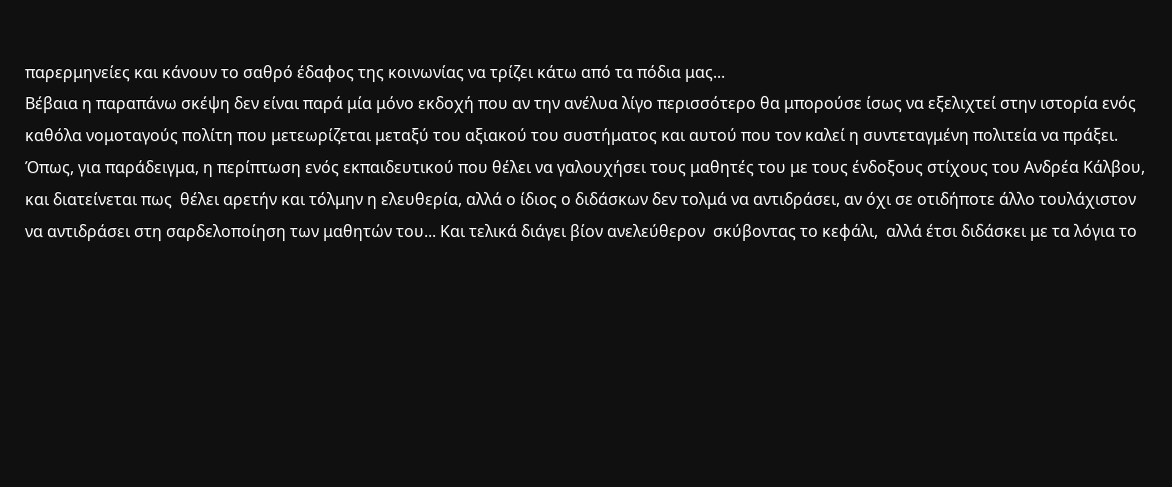παρερμηνείες και κάνουν το σαθρό έδαφος της κοινωνίας να τρίζει κάτω από τα πόδια μας...
Βέβαια η παραπάνω σκέψη δεν είναι παρά μία μόνο εκδοχή που αν την ανέλυα λίγο περισσότερο θα μπορούσε ίσως να εξελιχτεί στην ιστορία ενός καθόλα νομοταγούς πολίτη που μετεωρίζεται μεταξύ του αξιακού του συστήματος και αυτού που τον καλεί η συντεταγμένη πολιτεία να πράξει. Όπως, για παράδειγμα, η περίπτωση ενός εκπαιδευτικού που θέλει να γαλουχήσει τους μαθητές του με τους ένδοξους στίχους του Ανδρέα Κάλβου, και διατείνεται πως  θέλει αρετήν και τόλμην η ελευθερία, αλλά ο ίδιος ο διδάσκων δεν τολμά να αντιδράσει, αν όχι σε οτιδήποτε άλλο τουλάχιστον να αντιδράσει στη σαρδελοποίηση των μαθητών του... Και τελικά διάγει βίον ανελεύθερον  σκύβοντας το κεφάλι,  αλλά έτσι διδάσκει με τα λόγια το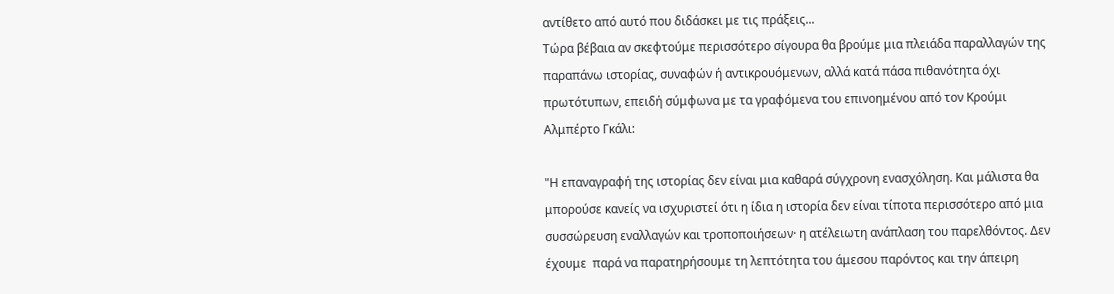αντίθετο από αυτό που διδάσκει με τις πράξεις...
Τώρα βέβαια αν σκεφτούμε περισσότερο σίγουρα θα βρούμε μια πλειάδα παραλλαγών της παραπάνω ιστορίας, συναφών ή αντικρουόμενων, αλλά κατά πάσα πιθανότητα όχι πρωτότυπων, επειδή σύμφωνα με τα γραφόμενα του επινοημένου από τον Κρούμι Αλμπέρτο Γκάλι:

"Η επαναγραφή της ιστορίας δεν είναι μια καθαρά σύγχρονη ενασχόληση. Και μάλιστα θα μπορούσε κανείς να ισχυριστεί ότι η ίδια η ιστορία δεν είναι τίποτα περισσότερο από μια συσσώρευση εναλλαγών και τροποποιήσεων· η ατέλειωτη ανάπλαση του παρελθόντος. Δεν έχουμε  παρά να παρατηρήσουμε τη λεπτότητα του άμεσου παρόντος και την άπειρη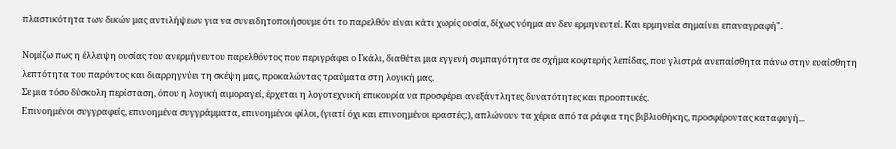πλαστικότητα των δικών μας αντιλήψεων για να συνειδητοποιήσουμε ότι το παρελθόν είναι κάτι χωρίς ουσία, δίχως νόημα αν δεν ερμηνευτεί. Και ερμηνεία σημαίνει επαναγραφή".

Νομίζω πως η έλλειψη ουσίας του ανερμήνευτου παρελθόντος που περιγράφει ο Γκάλι, διαθέτει μια εγγενή συμπαγότητα σε σχήμα κοφτερής λεπίδας, που γλιστρά ανεπαίσθητα πάνω στην ευαίσθητη λεπτότητα του παρόντος και διαρρηγνύει τη σκέψη μας, προκαλώντας τραύματα στη λογική μας.
Σε μια τόσο δύσκολη περίσταση, όπου η λογική αιμοραγεί, έρχεται η λογοτεχνική επικουρία να προσφέρει ανεξάντλητες δυνατότητες και προοπτικές.
Επινοημένοι συγγραφείς, επινοημένα συγγράμματα, επινοημένοι φίλοι, (γιατί όχι και επινοημένοι εραστές;), απλώνουν τα χέρια από τα ράφια της βιβλιοθήκης, προσφέροντας καταφυγή...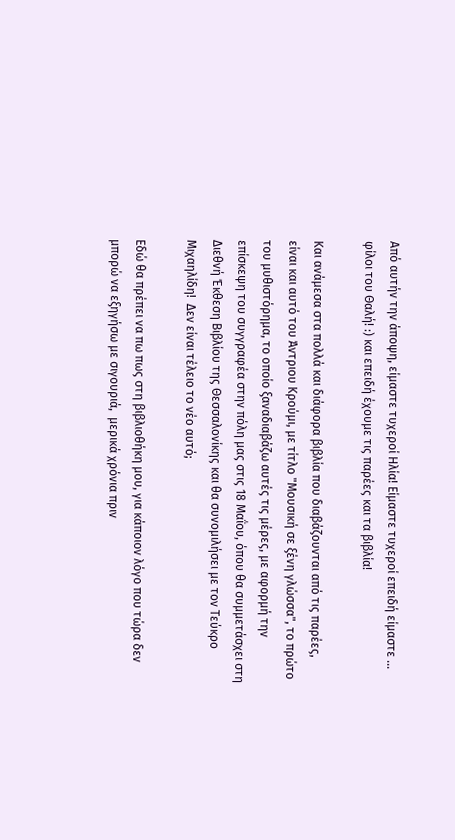Από αυτήν την άποψη, είμαστε τυχεροί Ηλία! Είμαστε τυχεροί επειδή είμαστε ... φίλοι του Θαλή! :) και επειδή έχουμε τις παρέες και τα βιβλία!

Και ανάμεσα στα πολλά και διάφορα βιβλία που διαβάζουνται από τις παρέες,  είναι και αυτό του Άντριου Κρούμι, με τίτλο "Μουσική σε ξένη γλώσσα", το πρώτο του μυθιστόρημα, το οποίο ξαναδιαβάζω αυτές τις μέρες, με αφορμή την επίσκεψη του συγγραφέα στην πόλη μας στις 18 Μαΐου, όπου θα συμμετάσχει στη Διεθνή Έκθεση Βιβλίου της Θεσσαλονίκης και θα συνομιλήσει με τον Τεύκρο Μιχαηλίδη!  Δεν είναι τέλειο το νέο αυτό;

Εδώ θα πρέπει να πω πως στη βιβλιοθήκη μου, για κάποιον λόγο που τώρα δεν μπορώ να εξηγήσω με σιγουριά,  μερικά χρόνια πριν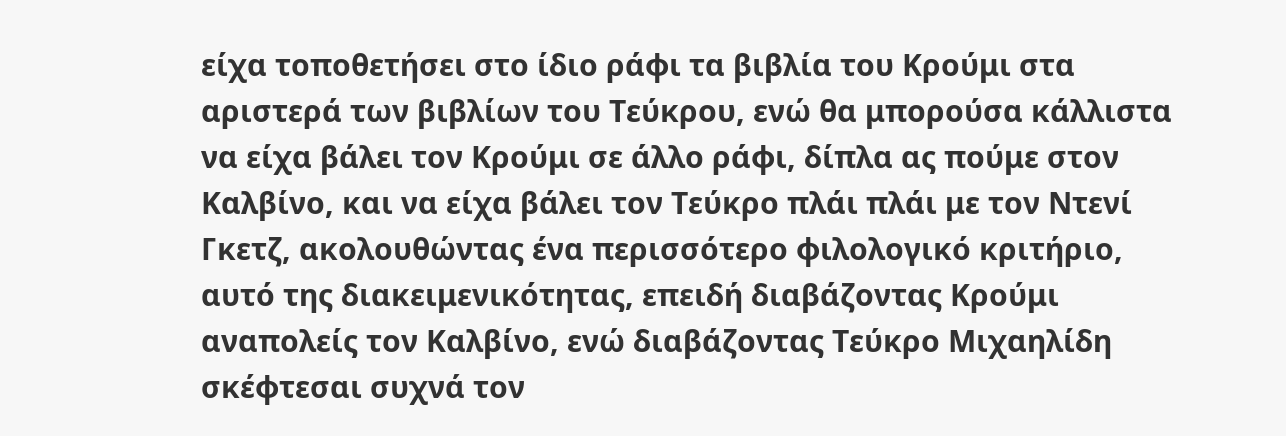είχα τοποθετήσει στο ίδιο ράφι τα βιβλία του Κρούμι στα αριστερά των βιβλίων του Τεύκρου, ενώ θα μπορούσα κάλλιστα να είχα βάλει τον Κρούμι σε άλλο ράφι, δίπλα ας πούμε στον Καλβίνο, και να είχα βάλει τον Τεύκρο πλάι πλάι με τον Ντενί Γκετζ, ακολουθώντας ένα περισσότερο φιλολογικό κριτήριο, αυτό της διακειμενικότητας, επειδή διαβάζοντας Κρούμι αναπολείς τον Καλβίνο, ενώ διαβάζοντας Τεύκρο Μιχαηλίδη σκέφτεσαι συχνά τον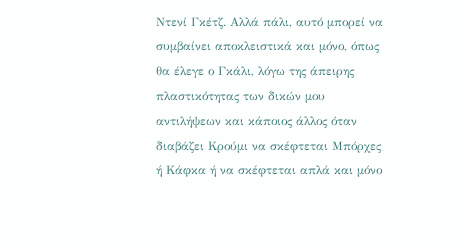Ντενί Γκέτζ. Αλλά πάλι, αυτό μπορεί να συμβαίνει αποκλειστικά και μόνο, όπως θα έλεγε ο Γκάλι, λόγω της άπειρης πλαστικότητας των δικών μου αντιλήψεων και κάποιος άλλος όταν διαβάζει Κρούμι να σκέφτεται Μπόρχες ή Κάφκα ή να σκέφτεται απλά και μόνο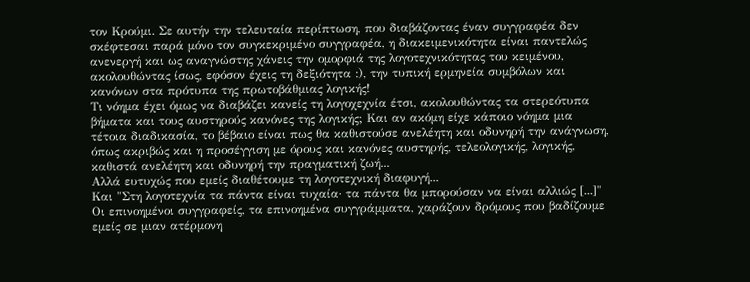τον Κρούμι. Σε αυτήν την τελευταία περίπτωση, που διαβάζοντας έναν συγγραφέα δεν σκέφτεσαι παρά μόνο τον συγκεκριμένο συγγραφέα, η διακειμενικότητα είναι παντελώς ανενεργή και ως αναγνώστης χάνεις την ομορφιά της λογοτεχνικότητας του κειμένου, ακολουθώντας ίσως, εφόσον έχεις τη δεξιότητα :), την τυπική ερμηνεία συμβόλων και κανόνων στα πρότυπα της πρωτοβάθμιας λογικής!
Τι νόημα έχει όμως να διαβάζει κανείς τη λογοχεχνία έτσι, ακολουθώντας τα στερεότυπα βήματα και τους αυστηρούς κανόνες της λογικής; Και αν ακόμη είχε κάποιο νόημα μια τέτοια διαδικασία, το βέβαιο είναι πως θα καθιστούσε ανελέητη και οδυνηρή την ανάγνωση, όπως ακριβώς και η προσέγγιση με όρους και κανόνες αυστηρής, τελεολογικής, λογικής, καθιστά ανελέητη και οδυνηρή την πραγματική ζωή...
Αλλά ευτυχώς που εμείς διαθέτουμε τη λογοτεχνική διαφυγή...
Και "Στη λογοτεχνία τα πάντα είναι τυχαία· τα πάντα θα μπορούσαν να είναι αλλιώς [...]"
Οι επινοημένοι συγγραφείς, τα επινοημένα συγγράμματα, χαράζουν δρόμους που βαδίζουμε εμείς σε μιαν ατέρμονη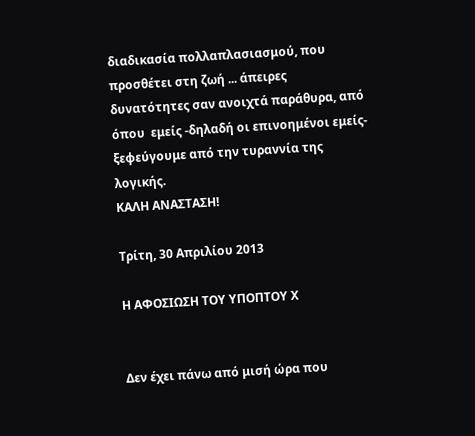διαδικασία πολλαπλασιασμού, που προσθέτει στη ζωή ... άπειρες δυνατότητες σαν ανοιχτά παράθυρα, από όπου  εμείς -δηλαδή οι επινοημένοι εμείς- ξεφεύγουμε από την τυραννία της λογικής.
ΚΑΛΗ ΑΝΑΣΤΑΣΗ!

Τρίτη, 30 Απριλίου 2013

Η ΑΦΟΣΙΩΣΗ ΤΟΥ ΥΠΟΠΤΟΥ Χ


Δεν έχει πάνω από μισή ώρα που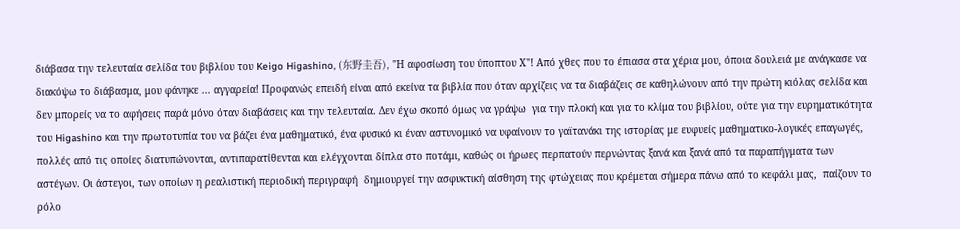διάβασα την τελευταία σελίδα του βιβλίου του Keigo Higashino, (东野圭吾), "Η αφοσίωση του ύποπτου Χ"! Από χθες που το έπιασα στα χέρια μου, όποια δουλειά με ανάγκασε να διακόψω το διάβασμα, μου φάνηκε ... αγγαρεία! Προφανώς επειδή είναι από εκείνα τα βιβλία που όταν αρχίζεις να τα διαβάζεις σε καθηλώνουν από την πρώτη κιόλας σελίδα και δεν μπορείς να το αφήσεις παρά μόνο όταν διαβάσεις και την τελευταία. Δεν έχω σκοπό όμως να γράψω  για την πλοκή και για το κλίμα του βιβλίου, ούτε για την ευρηματικότητα του Higashino και την πρωτοτυπία του να βάζει ένα μαθηματικό, ένα φυσικό κι έναν αστυνομικό να υφαίνουν το γαϊτανάκι της ιστορίας με ευφυείς μαθηματικο-λογικές επαγωγές, πολλές από τις οποίες διατυπώνονται, αντιπαρατίθενται και ελέγχονται δίπλα στο ποτάμι, καθώς οι ήρωες περπατούν περνώντας ξανά και ξανά από τα παραπήγματα των αστέγων. Οι άστεγοι, των οποίων η ρεαλιστική περιοδική περιγραφή  δημιουργεί την ασφυκτική αίσθηση της φτώχειας που κρέμεται σήμερα πάνω από το κεφάλι μας,  παίζουν το  ρόλο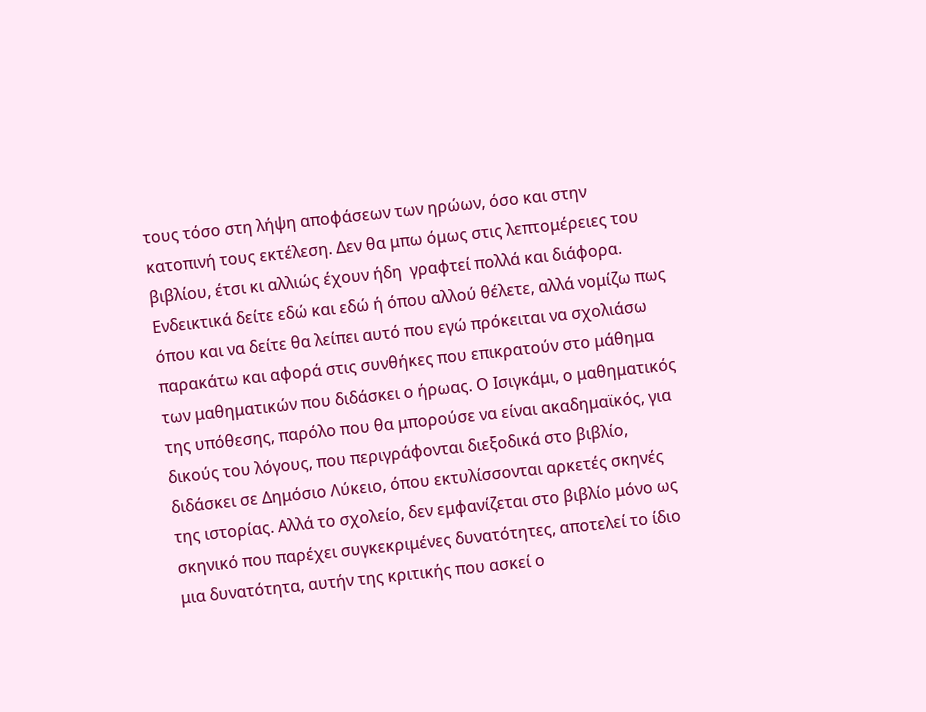τους τόσο στη λήψη αποφάσεων των ηρώων, όσο και στην κατοπινή τους εκτέλεση. Δεν θα μπω όμως στις λεπτομέρειες του βιβλίου, έτσι κι αλλιώς έχουν ήδη  γραφτεί πολλά και διάφορα. Ενδεικτικά δείτε εδώ και εδώ ή όπου αλλού θέλετε, αλλά νομίζω πως όπου και να δείτε θα λείπει αυτό που εγώ πρόκειται να σχολιάσω παρακάτω και αφορά στις συνθήκες που επικρατούν στο μάθημα των μαθηματικών που διδάσκει ο ήρωας. Ο Ισιγκάμι, ο μαθηματικός της υπόθεσης, παρόλο που θα μπορούσε να είναι ακαδημαϊκός, για δικούς του λόγους, που περιγράφονται διεξοδικά στο βιβλίο, διδάσκει σε Δημόσιο Λύκειο, όπου εκτυλίσσονται αρκετές σκηνές της ιστορίας. Αλλά το σχολείο, δεν εμφανίζεται στο βιβλίο μόνο ως σκηνικό που παρέχει συγκεκριμένες δυνατότητες, αποτελεί το ίδιο μια δυνατότητα, αυτήν της κριτικής που ασκεί ο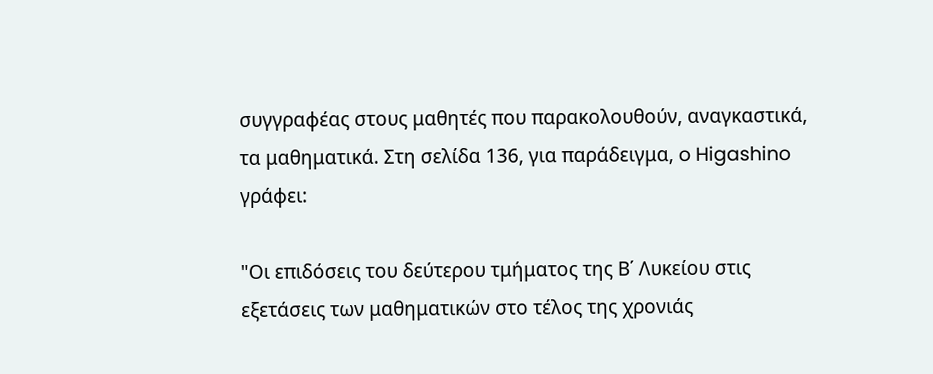συγγραφέας στους μαθητές που παρακολουθούν, αναγκαστικά, τα μαθηματικά. Στη σελίδα 136, για παράδειγμα, o Higashino γράφει:

"Οι επιδόσεις του δεύτερου τμήματος της Β΄ Λυκείου στις εξετάσεις των μαθηματικών στο τέλος της χρονιάς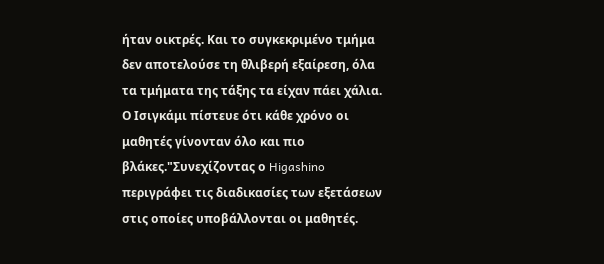ήταν οικτρές. Και το συγκεκριμένο τμήμα δεν αποτελούσε τη θλιβερή εξαίρεση, όλα τα τμήματα της τάξης τα είχαν πάει χάλια. Ο Ισιγκάμι πίστευε ότι κάθε χρόνο οι μαθητές γίνονταν όλο και πιο βλάκες."Συνεχίζοντας ο Higashino περιγράφει τις διαδικασίες των εξετάσεων στις οποίες υποβάλλονται οι μαθητές.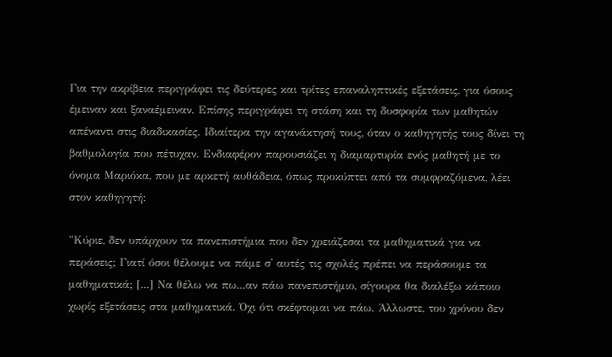Για την ακρίβεια περιγράφει τις δεύτερες και τρίτες επαναληπτικές εξετάσεις, για όσους έμειναν και ξαναέμειναν. Επίσης περιγράφει τη στάση και τη δυσφορία των μαθητών απέναντι στις διαδικασίες. Ιδιαίτερα την αγανάκτησή τους, όταν ο καθηγητής τους δίνει τη βαθμολογία που πέτυχαν. Ενδιαφέρον παρουσιάζει η διαμαρτυρία ενός μαθητή με το όνομα Μαριόκα, που με αρκετή αυθάδεια, όπως προκύπτει από τα συμφραζόμενα, λέει στον καθηγητή:

"Κύριε, δεν υπάρχουν τα πανεπιστήμια που δεν χρειάζεσαι τα μαθηματικά για να περάσεις; Γιατί όσοι θέλουμε να πάμε σ' αυτές τις σχολές πρέπει να περάσουμε τα μαθηματικά; [...] Να θέλω να πω...αν πάω πανεπιστήμιο, σίγουρα θα διαλέξω κάποιο χωρίς εξετάσεις στα μαθηματικά. Όχι ότι σκέφτομαι να πάω. Άλλωστε, του χρόνου δεν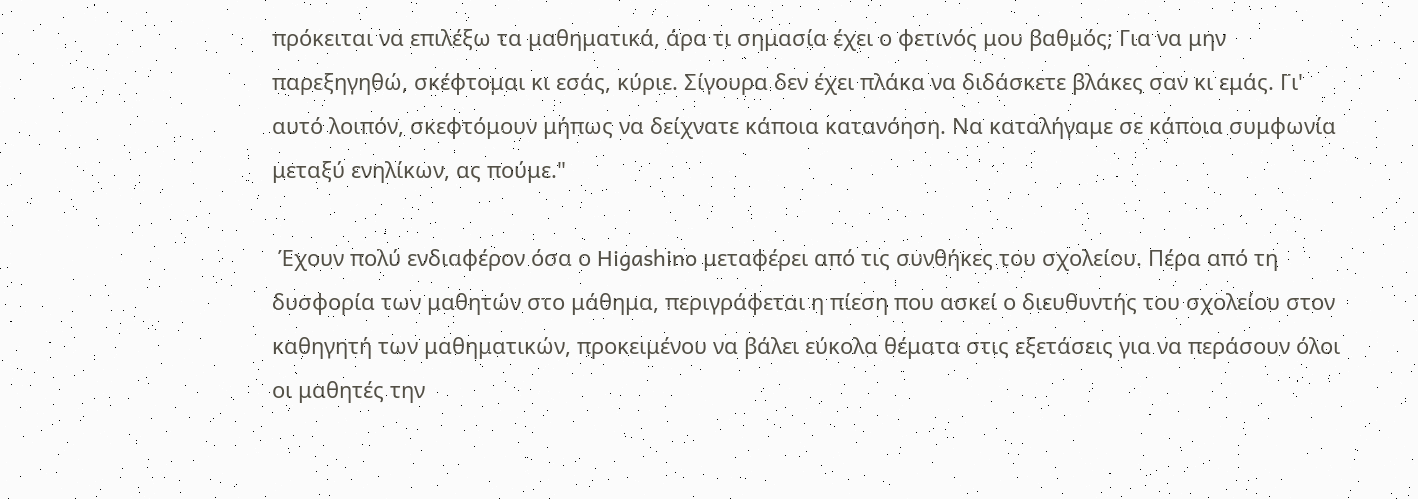πρόκειται να επιλέξω τα μαθηματικά, άρα τι σημασία έχει ο φετινός μου βαθμός; Για να μην παρεξηγηθώ, σκέφτομαι κι εσάς, κύριε. Σίγουρα δεν έχει πλάκα να διδάσκετε βλάκες σαν κι εμάς. Γι' αυτό λοιπόν, σκεφτόμουν μήπως να δείχνατε κάποια κατανόηση. Να καταλήγαμε σε κάποια συμφωνία μεταξύ ενηλίκων, ας πούμε."

 Έχουν πολύ ενδιαφέρον όσα ο Higashino μεταφέρει από τις συνθήκες του σχολείου. Πέρα από τη δυσφορία των μαθητών στο μάθημα, περιγράφεται η πίεση που ασκεί ο διευθυντής του σχολείου στον καθηγητή των μαθηματικών, προκειμένου να βάλει εύκολα θέματα στις εξετάσεις για να περάσουν όλοι οι μαθητές την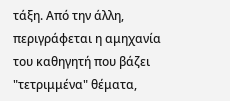τάξη. Από την άλλη, περιγράφεται η αμηχανία του καθηγητή που βάζει "τετριμμένα" θέματα,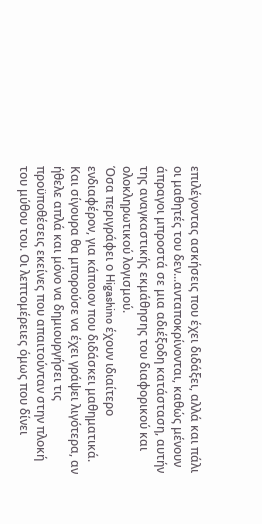επιλέγοντας ασκήσεις που έχει διδάξει, αλλά και πάλι οι μαθητές του δεν...ανταποκρίνονται, καθώς μένουν άπραγοι μπροστά σε μια αδιέξοδη κατάσταση, αυτήν της αναγκαστικής εκμάθησης του διαφορικού και ολοκληρωτικού λογισμού.
Όσα περιγράφει ο Higashino έχουν ιδιαίτερο ενδιαφέρον, για κάποιον που διδάσκει μαθηματικά. Και σίγουρα θα μπορούσε να έχει γράψει λιγότερα, αν ήθελε απλά και μόνο να δημιουργήσει τις προϋποθέσεις εκείνες που απαιτούνταν στην πλοκή του μύθου του. Οι λεπτομέρειες όμως που δίνει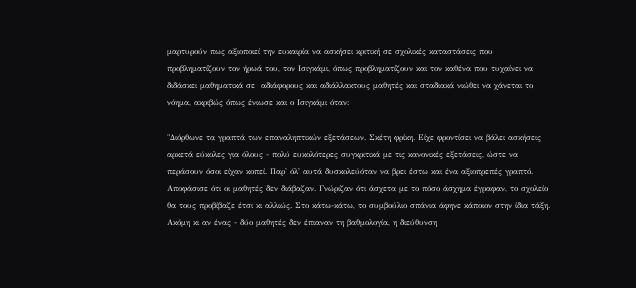μαρτυρούν πως αξιοποιεί την ευκαιρία να ασκήσει κριτική σε σχολικές καταστάσεις που  προβληματίζουν τον ήρωά του, τον Ισιγκάμι, όπως προβληματίζουν και τον καθένα που τυχαίνει να διδάσκει μαθηματικά σε  αδιάφορους και αδιάλλακτους μαθητές και σταδιακά νιώθει να χάνεται το νόημα, ακριβώς όπως ένιωσε και ο Ισιγκάμι όταν:

"Διόρθωνε τα γραπτά των επαναληπτικών εξετάσεων. Σκέτη φρίκη. Είχε φροντίσει να βάλει ασκήσεις αρκετά εύκολες για όλους - πολύ ευκολότερες συγκριτικά με τις κανονικές εξετάσεις, ώστε να περάσουν όσοι είχαν κοπεί. Παρ' όλ' αυτά δυσκολεύόταν να βρει έστω και ένα αξιοπρεπές γραπτό. Αποφάσισε ότι οι μαθητές δεν διάβαζαν. Γνώριζαν ότι άσχετα με το πόσο άσχημα έγραφαν, το σχολείο θα τους προβίβαζε έτσι κι αλλιώς. Στο κάτω-κάτω, το συμβούλιο σπάνια άφηνε κάποιον στην ίδια τάξη. Ακόμη κι αν ένας - δύο μαθητές δεν έπιαναν τη βαθμολογία, η διεύθυνση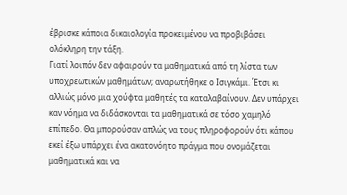έβρισκε κάποια δικαιολογία προκειμένου να προβιβάσει ολόκληρη την τάξη.
Γιατί λοιπόν δεν αφαιρούν τα μαθηματικά από τη λίστα των υποχρεωτικών μαθημάτων; αναρωτήθηκε ο Ισιγκάμι. Έτσι κι αλλιώς μόνο μια χούφτα μαθητές τα καταλαβαίνουν. Δεν υπάρχει καν νόημα να διδάσκονται τα μαθηματικά σε τόσο χαμηλό επίπεδο. Θα μπορούσαν απλώς να τους πληροφορούν ότι κάπου εκεί έξω υπάρχει ένα ακατονόητο πράγμα που ονομάζεται μαθηματικά και να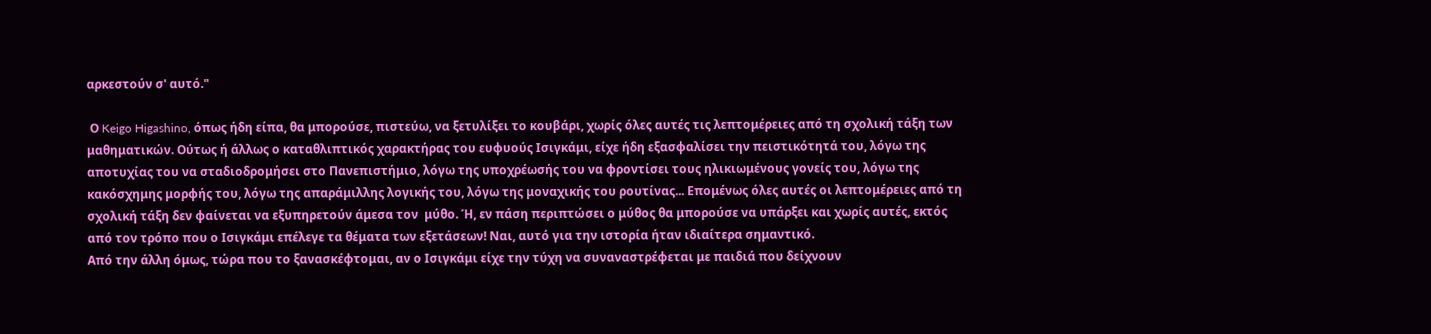αρκεστούν σ' αυτό."

 Ο Keigo Higashino, όπως ήδη είπα, θα μπορούσε, πιστεύω, να ξετυλίξει το κουβάρι, χωρίς όλες αυτές τις λεπτομέρειες από τη σχολική τάξη των μαθηματικών. Ούτως ή άλλως ο καταθλιπτικός χαρακτήρας του ευφυούς Ισιγκάμι, είχε ήδη εξασφαλίσει την πειστικότητά του, λόγω της αποτυχίας του να σταδιοδρομήσει στο Πανεπιστήμιο, λόγω της υποχρέωσής του να φροντίσει τους ηλικιωμένους γονείς του, λόγω της κακόσχημης μορφής του, λόγω της απαράμιλλης λογικής του, λόγω της μοναχικής του ρουτίνας... Επομένως όλες αυτές οι λεπτομέρειες από τη σχολική τάξη δεν φαίνεται να εξυπηρετούν άμεσα τον  μύθο. Ή, εν πάση περιπτώσει ο μύθος θα μπορούσε να υπάρξει και χωρίς αυτές, εκτός από τον τρόπο που ο Ισιγκάμι επέλεγε τα θέματα των εξετάσεων! Ναι, αυτό για την ιστορία ήταν ιδιαίτερα σημαντικό.
Από την άλλη όμως, τώρα που το ξανασκέφτομαι, αν ο Ισιγκάμι είχε την τύχη να συναναστρέφεται με παιδιά που δείχνουν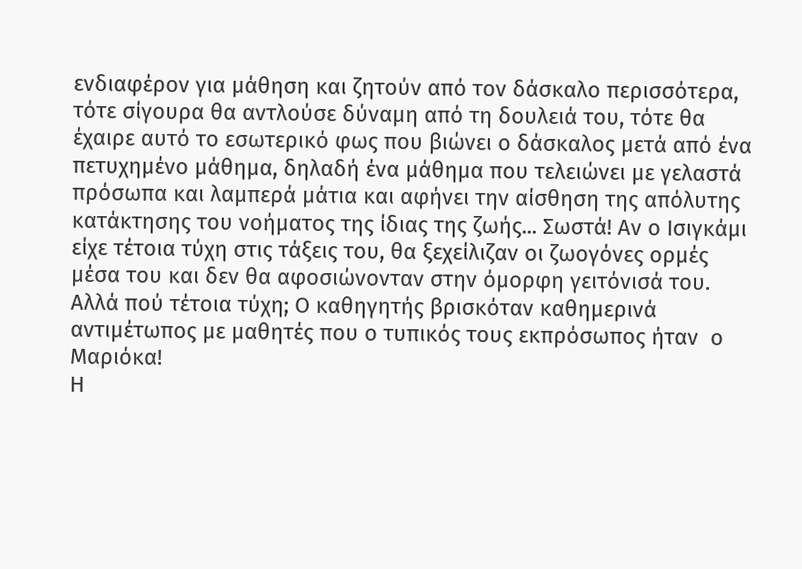ενδιαφέρον για μάθηση και ζητούν από τον δάσκαλο περισσότερα, τότε σίγουρα θα αντλούσε δύναμη από τη δουλειά του, τότε θα έχαιρε αυτό το εσωτερικό φως που βιώνει ο δάσκαλος μετά από ένα πετυχημένο μάθημα, δηλαδή ένα μάθημα που τελειώνει με γελαστά πρόσωπα και λαμπερά μάτια και αφήνει την αίσθηση της απόλυτης κατάκτησης του νοήματος της ίδιας της ζωής... Σωστά! Αν ο Ισιγκάμι είχε τέτοια τύχη στις τάξεις του, θα ξεχείλιζαν οι ζωογόνες ορμές μέσα του και δεν θα αφοσιώνονταν στην όμορφη γειτόνισά του. Αλλά πού τέτοια τύχη; Ο καθηγητής βρισκόταν καθημερινά αντιμέτωπος με μαθητές που ο τυπικός τους εκπρόσωπος ήταν  ο Μαριόκα!
Η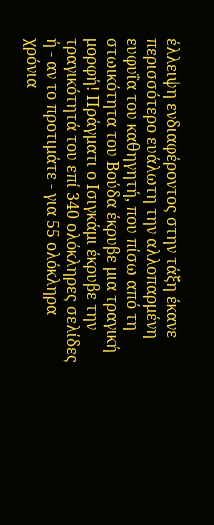έλλειψη ενδιαφέροντος στην τάξη έκανε περισσότερο ευάλωτη την αλλοπαρμένη  ευφυΐα του καθηγητή, που πίσω από τη στωικότητα του Βούδα έκρυβε μια τραγική μορφή! Πράγματι ο Ισιγκάμι έκρυβε την τραγικότητά του επί 340 ολόκληρες σελίδες ή - αν το προτιμάτε - για 55 ολόκληρα χρόνια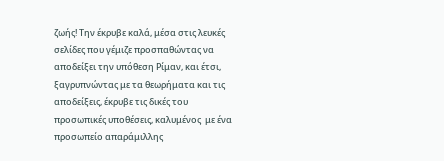ζωής! Την έκρυβε καλά, μέσα στις λευκές σελίδες που γέμιζε προσπαθώντας να αποδείξει την υπόθεση Ρίμαν, και έτσι, ξαγρυπνώντας με τα θεωρήματα και τις αποδείξεις, έκρυβε τις δικές του προσωπικές υποθέσεις, καλυμένος  με ένα προσωπείο απαράμιλλης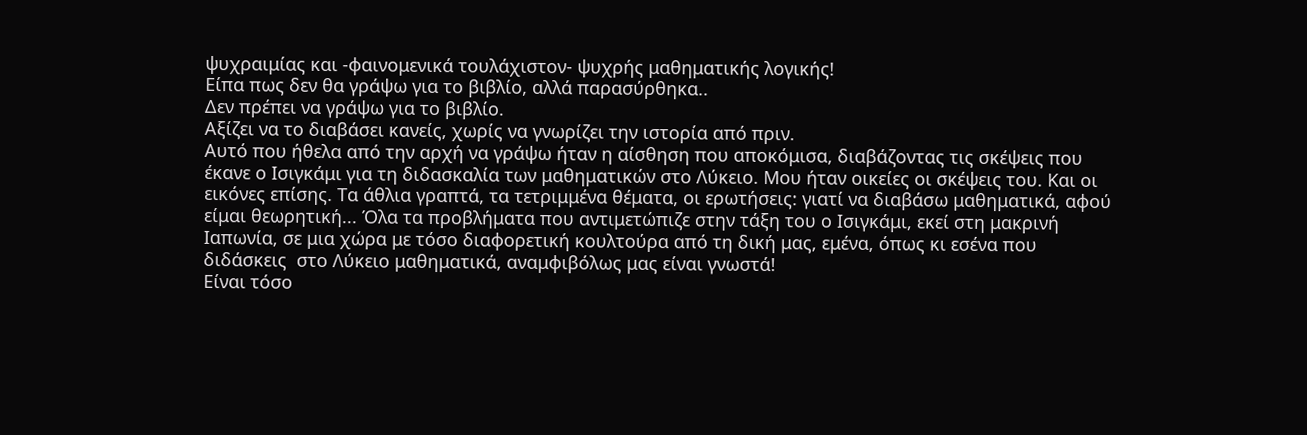ψυχραιμίας και -φαινομενικά τουλάχιστον- ψυχρής μαθηματικής λογικής!
Είπα πως δεν θα γράψω για το βιβλίο, αλλά παρασύρθηκα..
Δεν πρέπει να γράψω για το βιβλίο.
Αξίζει να το διαβάσει κανείς, χωρίς να γνωρίζει την ιστορία από πριν.
Αυτό που ήθελα από την αρχή να γράψω ήταν η αίσθηση που αποκόμισα, διαβάζοντας τις σκέψεις που έκανε ο Ισιγκάμι για τη διδασκαλία των μαθηματικών στο Λύκειο. Μου ήταν οικείες οι σκέψεις του. Και οι εικόνες επίσης. Τα άθλια γραπτά, τα τετριμμένα θέματα, οι ερωτήσεις: γιατί να διαβάσω μαθηματικά, αφού είμαι θεωρητική... Όλα τα προβλήματα που αντιμετώπιζε στην τάξη του ο Ισιγκάμι, εκεί στη μακρινή Ιαπωνία, σε μια χώρα με τόσο διαφορετική κουλτούρα από τη δική μας, εμένα, όπως κι εσένα που διδάσκεις  στο Λύκειο μαθηματικά, αναμφιβόλως μας είναι γνωστά!
Είναι τόσο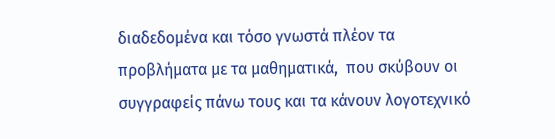διαδεδομένα και τόσο γνωστά πλέον τα προβλήματα με τα μαθηματικά,  που σκύβουν οι συγγραφείς πάνω τους και τα κάνουν λογοτεχνικό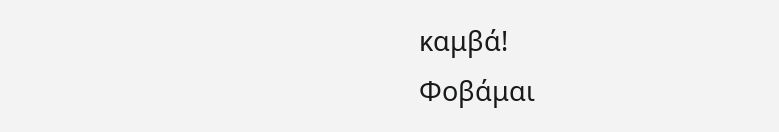καμβά!
Φοβάμαι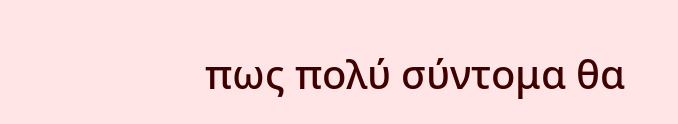πως πολύ σύντομα θα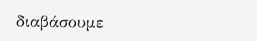διαβάσουμε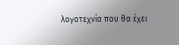λογοτεχνία που θα έχει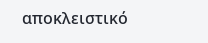αποκλειστικό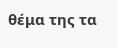θέμα της τα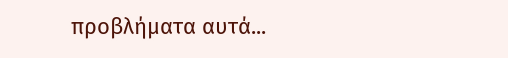προβλήματα αυτά...